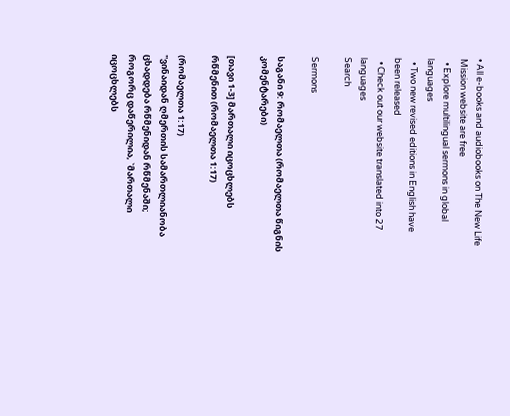• All e-books and audiobooks on The New Life Mission website are free
  • Explore multilingual sermons in global languages
  • Two new revised editions in English have been released
  • Check out our website translated into 27 languages
Search

Sermons

საგანი 9: რომაელთა (რომაელთა წიგნის კომენტარები)

[თავი 1-3] მართალი იცოცხლებს რწმენით (რომაელთა 1:17)

(რომაელთა 1:17)
"ვინაიდან ღმერთის სამართლიანობა ცხადდება რწმენიდან რწმენაში; როგორც დაწერილია, `მართალი იცოცხლებს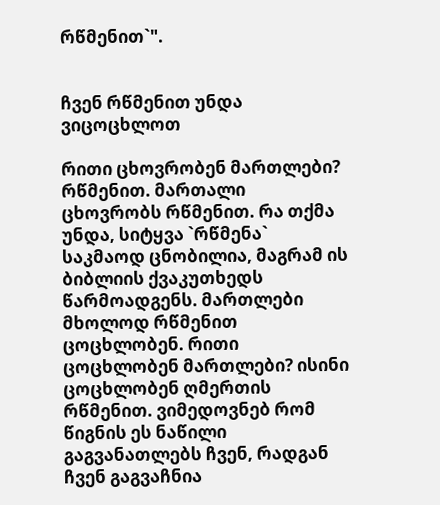რწმენით`".


ჩვენ რწმენით უნდა ვიცოცხლოთ

რითი ცხოვრობენ მართლები? რწმენით. მართალი ცხოვრობს რწმენით. რა თქმა უნდა, სიტყვა `რწმენა` საკმაოდ ცნობილია, მაგრამ ის ბიბლიის ქვაკუთხედს წარმოადგენს. მართლები მხოლოდ რწმენით ცოცხლობენ. რითი ცოცხლობენ მართლები? ისინი ცოცხლობენ ღმერთის რწმენით. ვიმედოვნებ რომ წიგნის ეს ნაწილი გაგვანათლებს ჩვენ, რადგან ჩვენ გაგვაჩნია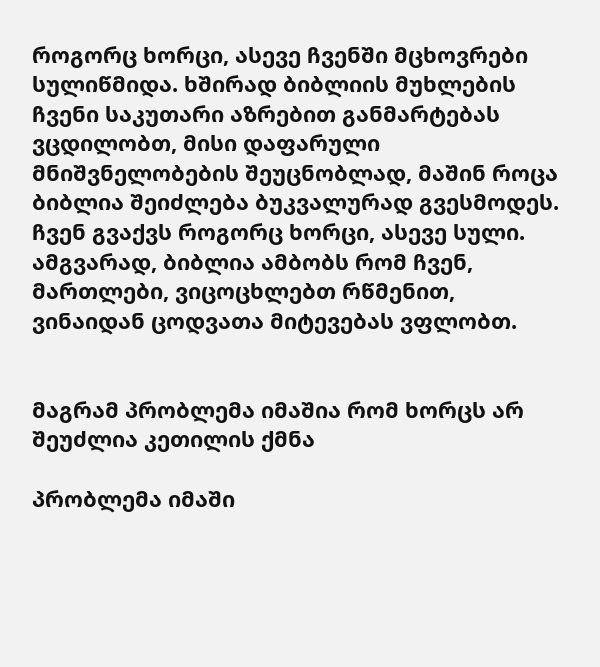როგორც ხორცი, ასევე ჩვენში მცხოვრები სულიწმიდა. ხშირად ბიბლიის მუხლების ჩვენი საკუთარი აზრებით განმარტებას ვცდილობთ, მისი დაფარული მნიშვნელობების შეუცნობლად, მაშინ როცა ბიბლია შეიძლება ბუკვალურად გვესმოდეს. ჩვენ გვაქვს როგორც ხორცი, ასევე სული. ამგვარად, ბიბლია ამბობს რომ ჩვენ, მართლები, ვიცოცხლებთ რწმენით, ვინაიდან ცოდვათა მიტევებას ვფლობთ.


მაგრამ პრობლემა იმაშია რომ ხორცს არ შეუძლია კეთილის ქმნა

პრობლემა იმაში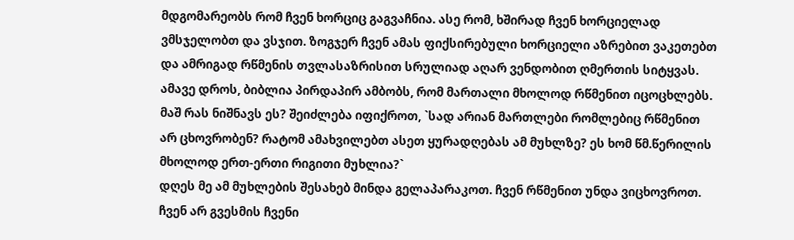მდგომარეობს რომ ჩვენ ხორციც გაგვაჩნია. ასე რომ, ხშირად ჩვენ ხორციელად ვმსჯელობთ და ვსჯით. ზოგჯერ ჩვენ ამას ფიქსირებული ხორციელი აზრებით ვაკეთებთ და ამრიგად რწმენის თვლასაზრისით სრულიად აღარ ვენდობით ღმერთის სიტყვას. ამავე დროს, ბიბლია პირდაპირ ამბობს, რომ მართალი მხოლოდ რწმენით იცოცხლებს. მაშ რას ნიშნავს ეს? შეიძლება იფიქროთ, `სად არიან მართლები რომლებიც რწმენით არ ცხოვრობენ? რატომ ამახვილებთ ასეთ ყურადღებას ამ მუხლზე? ეს ხომ წმ.წერილის მხოლოდ ერთ-ერთი რიგითი მუხლია?`
დღეს მე ამ მუხლების შესახებ მინდა გელაპარაკოთ. ჩვენ რწმენით უნდა ვიცხოვროთ. ჩვენ არ გვესმის ჩვენი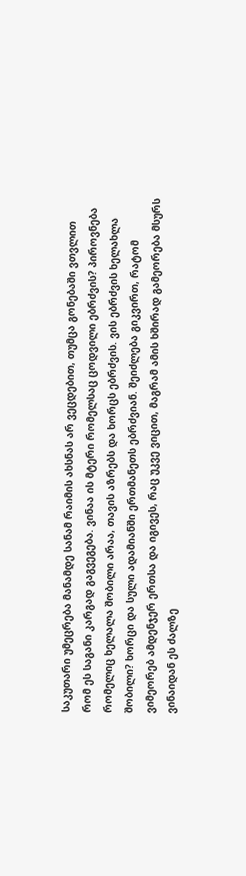საკუთარი უმეცრება მანამდე სანამ რაიმის ახსნას არ ვეცდებით, თუმცა გონებაში ვთვლით რომ ეს საგანი კარგად გაგვეგება. ვინაა ის მტერი რომელსაც ცოდვილი ებრძვის? პიროვნება რომელიც ხელალა შობილი არაა, თავის აზრებს და ხორცს ებრძვის. ვის ებრძვის ხელახლა შობილი? ხორცი და სული ადამიანში ერთმანეთს ებრძვიან. შეიძლება გიკვირთ, რატომ ვიმეორებ ამდენჯერ ერთსა და იგივეს, რაც უკვე ვიცით, მაგრამ ამის ხშირად გამეორება მსურს ვინაიდან ეს ძალზე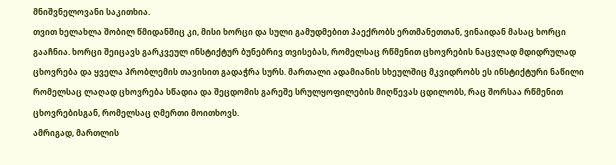მნიშვნელოვანი საკითხია.
თვით ხელახლა შობილ წმიდანშიც კი, მისი ხორცი და სული გამუდმებით პაექრობს ერთმანეთთან, ვინაიდან მასაც ხორცი გააჩნია. ხორცი შეიცავს გარკვეულ ინსტიქტურ ბუნებრივ თვისებას, რომელსაც რწმენით ცხოვრების ნაცვლად მდიდრულად ცხოვრება და ყველა პრობლემის თავისით გადაჭრა სურს. მართალი ადამიანის სხეულშიც მკვიდრობს ეს ინსტიქტური ნაწილი რომელსაც ლაღად ცხოვრება სწადია და შეცდომის გარეშე სრულყოფილების მიღწევას ცდილობს, რაც შორსაა რწმენით ცხოვრებისგან, რომელსაც ღმერთი მოითხოვს.
ამრიგად, მართლის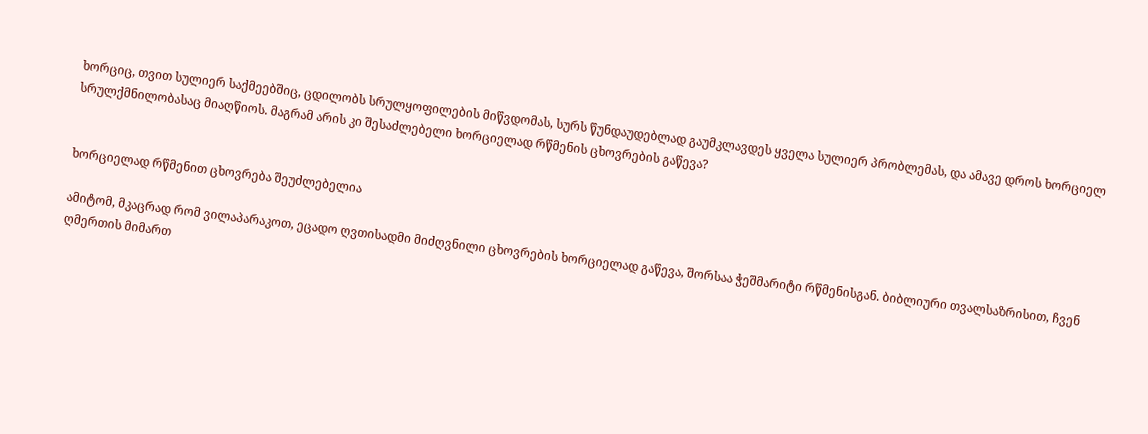ხორციც, თვით სულიერ საქმეებშიც, ცდილობს სრულყოფილების მიწვდომას, სურს წუნდაუდებლად გაუმკლავდეს ყველა სულიერ პრობლემას, და ამავე დროს ხორციელ სრულქმნილობასაც მიაღწიოს. მაგრამ არის კი შესაძლებელი ხორციელად რწმენის ცხოვრების გაწევა?


ხორციელად რწმენით ცხოვრება შეუძლებელია

ამიტომ, მკაცრად რომ ვილაპარაკოთ, ეცადო ღვთისადმი მიძღვნილი ცხოვრების ხორციელად გაწევა, შორსაა ჭეშმარიტი რწმენისგან. ბიბლიური თვალსაზრისით, ჩვენ ღმერთის მიმართ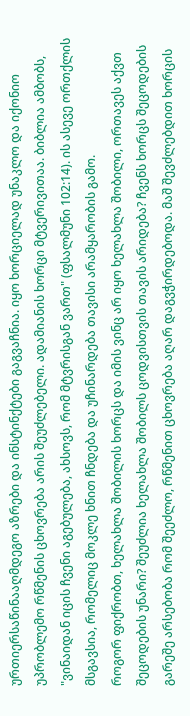ურთიერსაწინააღმდეგო აზრები და ინსტინქტები გაგვაჩნია. იყო ხორციელად უნაკლო და იქონიო უპრობლემო რწმენის ცხოვრება არის შეუძლებელი. ადამიანის ხორცი მტვერივითაა. ბიბლია ამბობს, "ვინაიდან იცის ჩვენი აგებულება, ახსოვს, რომ მტვრისგან ვართ" (ფსალმუნი 102:14). ის ასევე ორთქლის მსგავსია, რომელიც მოკლე ხნით ჩნდება და უჩინარდება თავისი არამყარობის გამო.
როგორ ფიქრობთ, ხელახლა შობილის ხორცს და იმის ვინც არ იყო ხელახლა შობილი, ორთავეს აქვთ შეცოდების უნარი? შეუძლია ხელახლა შობილს ცოდვისთვის თავის არიდება? ჩვენს ხორცს შეცოდების გარეშე არსებობა რომ შეეძლო, რწმენით ცხოვრება აღარ დაგვჭირდებოდა. მაშ შევძლებდით ხორცის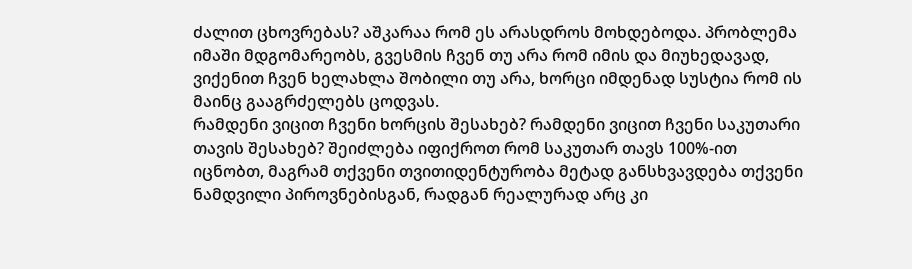ძალით ცხოვრებას? აშკარაა რომ ეს არასდროს მოხდებოდა. პრობლემა იმაში მდგომარეობს, გვესმის ჩვენ თუ არა რომ იმის და მიუხედავად, ვიქენით ჩვენ ხელახლა შობილი თუ არა, ხორცი იმდენად სუსტია რომ ის მაინც გააგრძელებს ცოდვას.
რამდენი ვიცით ჩვენი ხორცის შესახებ? რამდენი ვიცით ჩვენი საკუთარი თავის შესახებ? შეიძლება იფიქროთ რომ საკუთარ თავს 100%-ით იცნობთ, მაგრამ თქვენი თვითიდენტურობა მეტად განსხვავდება თქვენი ნამდვილი პიროვნებისგან, რადგან რეალურად არც კი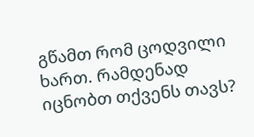გწამთ რომ ცოდვილი ხართ. რამდენად იცნობთ თქვენს თავს?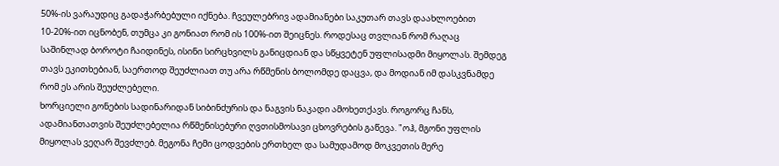50%-ის ვარაუდიც გადაჭარბებული იქნება. ჩვეულებრივ ადამიანები საკუთარ თავს დაახლოებით 10-20%-ით იცნობენ, თუმცა კი გონიათ რომ ის 100%-ით შეიცნეს. როდესაც თვლიან რომ რაღაც საშინლად ბოროტი ჩაიდინეს, ისინი სირცხვილს განიცდიან და სწყვეტენ უფლისადმი მიყოლას. შემდეგ თავს ეკითხებიან, საერთოდ შეუძლიათ თუ არა რწმენის ბოლომდე დაცვა, და მოდიან იმ დასკვნამდე რომ ეს არის შეუძლებელი.
ხორციელი გონების სადინარიდან სიბინძურის და ნაგვის ნაკადი ამოხეთქავს. როგორც ჩანს, ადამიანთათვის შეუძლებელია რწმენისებური ღვთისმოსავი ცხოვრების გაწევა. "ოჰ, მგონი უფლის მიყოლას ვეღარ შევძლებ. მეგონა ჩემი ცოდვების ერთხელ და სამუდამოდ მოკვეთის მერე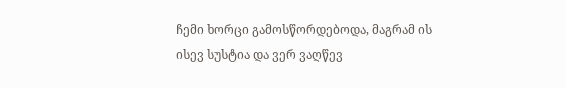ჩემი ხორცი გამოსწორდებოდა, მაგრამ ის ისევ სუსტია და ვერ ვაღწევ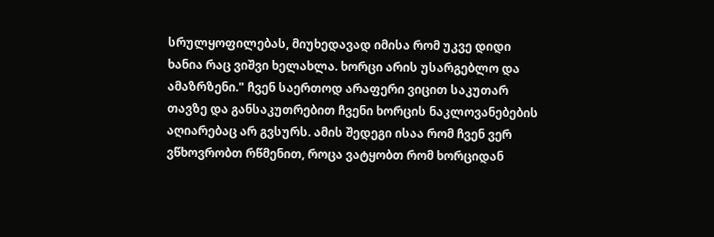სრულყოფილებას, მიუხედავად იმისა რომ უკვე დიდი ხანია რაც ვიშვი ხელახლა. ხორცი არის უსარგებლო და ამაზრზენი." ჩვენ საერთოდ არაფერი ვიცით საკუთარ თავზე და განსაკუთრებით ჩვენი ხორცის ნაკლოვანებების აღიარებაც არ გვსურს. ამის შედეგი ისაა რომ ჩვენ ვერ ვწხოვრობთ რწმენით, როცა ვატყობთ რომ ხორციდან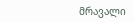მრავალი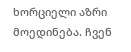ხორციელი აზრი მოედინება. ჩვენ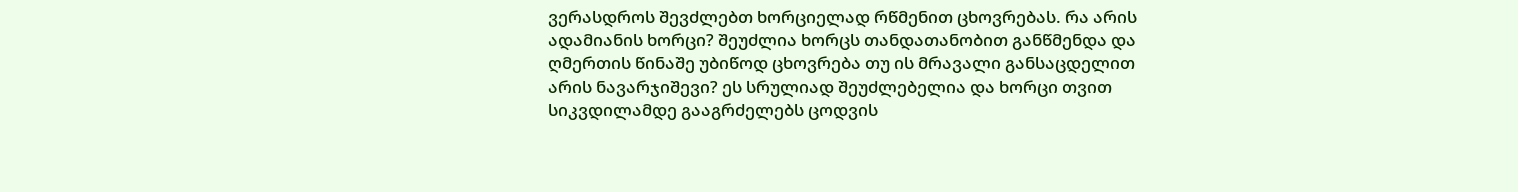ვერასდროს შევძლებთ ხორციელად რწმენით ცხოვრებას. რა არის ადამიანის ხორცი? შეუძლია ხორცს თანდათანობით განწმენდა და ღმერთის წინაშე უბიწოდ ცხოვრება თუ ის მრავალი განსაცდელით არის ნავარჯიშევი? ეს სრულიად შეუძლებელია და ხორცი თვით სიკვდილამდე გააგრძელებს ცოდვის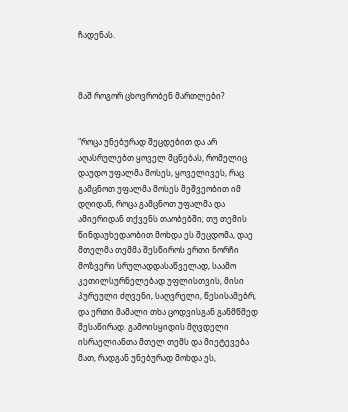ჩადენას.



მაშ როგორ ცხოვრობენ მართლები?


"როცა უნებურად შეცდებით და არ აღასრულებთ ყოველ მცნებას, რომელიც დაუდო უფალმა მოსეს, ყოველივეს, რაც გამცნოთ უფალმა მოსეს მეშვეობით იმ დღიდან, როცა გამცნოთ უფალმა და ამიერიდან თქვენს თაობებში; თუ თემის წინდაუხედაობით მოხდა ეს შეცდომა, დაე მთელმა თემმა შესწიროს ერთი ნორჩი მოზვერი სრულადდასაწველად, საამო კეთილსურნელებად უფლისთვის, მისი პურეული ძღვენი, საღვრელი, წესისამებრ, და ერთი მამალი თხა ცოდვისგან განმწმედ შესაწირად. გამოისყიდის მღვდელი ისრაელიანთა მთელ თემს და მიეტევება მათ, რადგან უნებურად მოხდა ეს,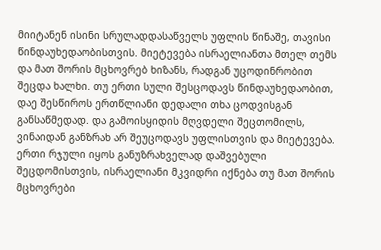მიიტანენ ისინი სრულადდასაწველს უფლის წინაშე, თავისი წინდაუხედაობისთვის. მიეტევება ისრაელიანთა მთელ თემს და მათ შორის მცხოვრებ ხიზანს, რადგან უცოდინრობით შეცდა ხალხი. თუ ერთი სული შესცოდავს წინდაუხედაობით, დაე შესწიროს ერთწლიანი დედალი თხა ცოდვისგან განსაწმედად. და გამოისყიდის მღვდელი შეცთომილს, ვინაიდან განზრახ არ შეუცოდავს უფლისთვის და მიეტევება. ერთი რჯული იყოს განუზრახველად დაშვებული შეცდომისთვის, ისრაელიანი მკვიდრი იქნება თუ მათ შორის მცხოვრები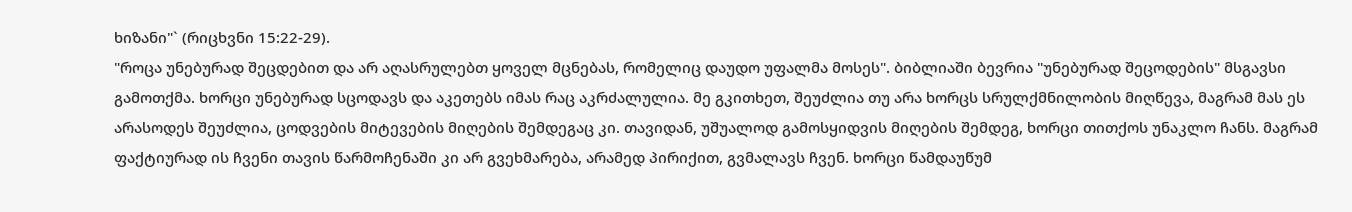ხიზანი"` (რიცხვნი 15:22-29).
"როცა უნებურად შეცდებით და არ აღასრულებთ ყოველ მცნებას, რომელიც დაუდო უფალმა მოსეს". ბიბლიაში ბევრია "უნებურად შეცოდების" მსგავსი გამოთქმა. ხორცი უნებურად სცოდავს და აკეთებს იმას რაც აკრძალულია. მე გკითხეთ, შეუძლია თუ არა ხორცს სრულქმნილობის მიღწევა, მაგრამ მას ეს არასოდეს შეუძლია, ცოდვების მიტევების მიღების შემდეგაც კი. თავიდან, უშუალოდ გამოსყიდვის მიღების შემდეგ, ხორცი თითქოს უნაკლო ჩანს. მაგრამ ფაქტიურად ის ჩვენი თავის წარმოჩენაში კი არ გვეხმარება, არამედ პირიქით, გვმალავს ჩვენ. ხორცი წამდაუწუმ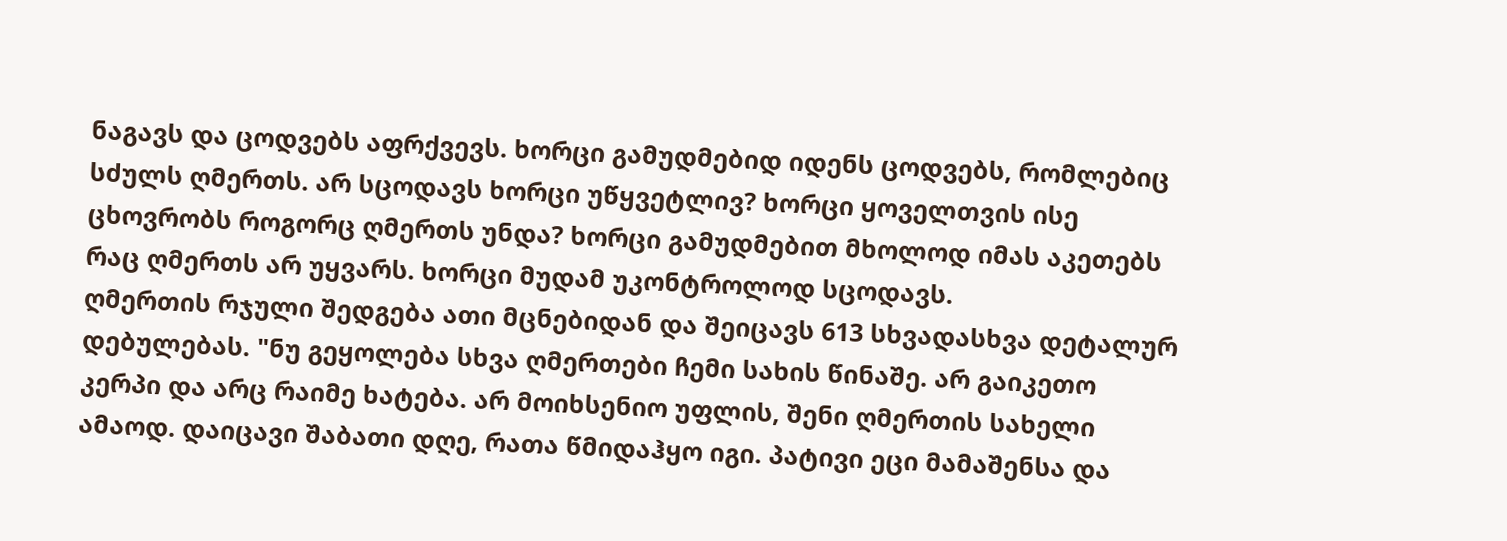ნაგავს და ცოდვებს აფრქვევს. ხორცი გამუდმებიდ იდენს ცოდვებს, რომლებიც სძულს ღმერთს. არ სცოდავს ხორცი უწყვეტლივ? ხორცი ყოველთვის ისე ცხოვრობს როგორც ღმერთს უნდა? ხორცი გამუდმებით მხოლოდ იმას აკეთებს რაც ღმერთს არ უყვარს. ხორცი მუდამ უკონტროლოდ სცოდავს.
ღმერთის რჯული შედგება ათი მცნებიდან და შეიცავს 613 სხვადასხვა დეტალურ დებულებას. "ნუ გეყოლება სხვა ღმერთები ჩემი სახის წინაშე. არ გაიკეთო კერპი და არც რაიმე ხატება. არ მოიხსენიო უფლის, შენი ღმერთის სახელი ამაოდ. დაიცავი შაბათი დღე, რათა წმიდაჰყო იგი. პატივი ეცი მამაშენსა და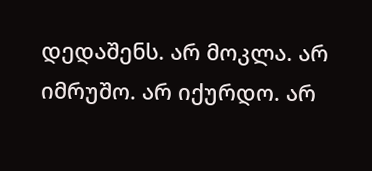დედაშენს. არ მოკლა. არ იმრუშო. არ იქურდო. არ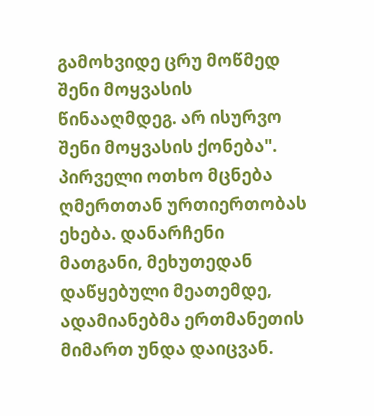გამოხვიდე ცრუ მოწმედ შენი მოყვასის წინააღმდეგ. არ ისურვო შენი მოყვასის ქონება". პირველი ოთხო მცნება ღმერთთან ურთიერთობას ეხება. დანარჩენი მათგანი, მეხუთედან დაწყებული მეათემდე, ადამიანებმა ერთმანეთის მიმართ უნდა დაიცვან.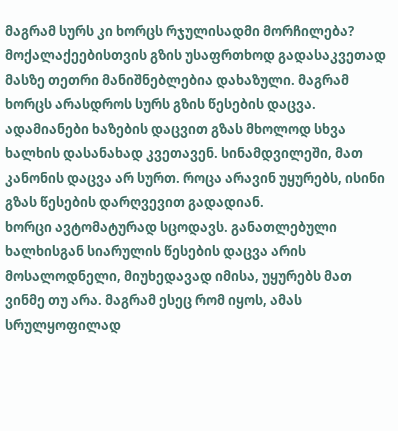მაგრამ სურს კი ხორცს რჯულისადმი მორჩილება?
მოქალაქეებისთვის გზის უსაფრთხოდ გადასაკვეთად მასზე თეთრი მანიშნებლებია დახაზული. მაგრამ ხორცს არასდროს სურს გზის წესების დაცვა. ადამიანები ხაზების დაცვით გზას მხოლოდ სხვა ხალხის დასანახად კვეთავენ. სინამდვილეში, მათ კანონის დაცვა არ სურთ. როცა არავინ უყურებს, ისინი გზას წესების დარღვევით გადადიან.
ხორცი ავტომატურად სცოდავს. განათლებული ხალხისგან სიარულის წესების დაცვა არის მოსალოდნელი, მიუხედავად იმისა, უყურებს მათ ვინმე თუ არა. მაგრამ ესეც რომ იყოს, ამას სრულყოფილად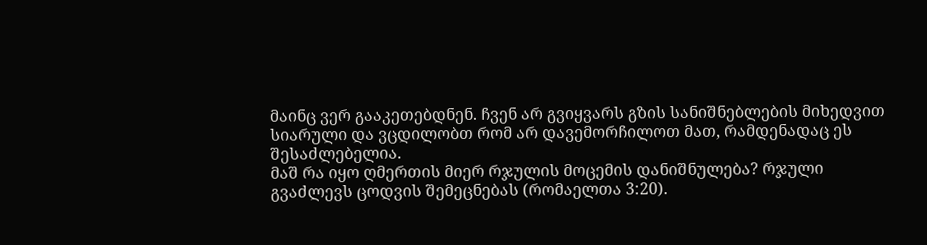მაინც ვერ გააკეთებდნენ. ჩვენ არ გვიყვარს გზის სანიშნებლების მიხედვით სიარული და ვცდილობთ რომ არ დავემორჩილოთ მათ, რამდენადაც ეს შესაძლებელია.
მაშ რა იყო ღმერთის მიერ რჯულის მოცემის დანიშნულება? რჯული გვაძლევს ცოდვის შემეცნებას (რომაელთა 3:20).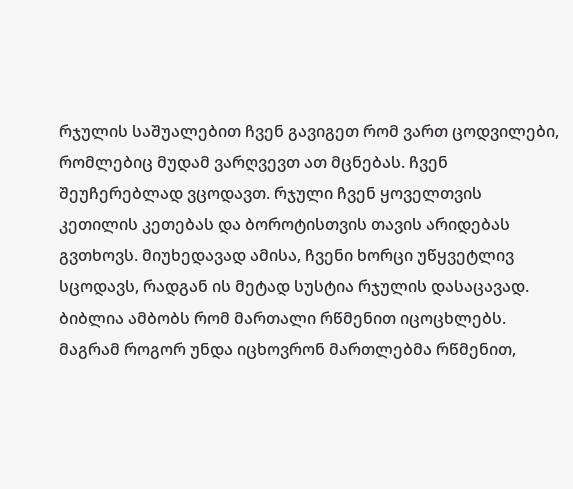რჯულის საშუალებით ჩვენ გავიგეთ რომ ვართ ცოდვილები, რომლებიც მუდამ ვარღვევთ ათ მცნებას. ჩვენ შეუჩერებლად ვცოდავთ. რჯული ჩვენ ყოველთვის კეთილის კეთებას და ბოროტისთვის თავის არიდებას გვთხოვს. მიუხედავად ამისა, ჩვენი ხორცი უწყვეტლივ სცოდავს, რადგან ის მეტად სუსტია რჯულის დასაცავად. ბიბლია ამბობს რომ მართალი რწმენით იცოცხლებს. მაგრამ როგორ უნდა იცხოვრონ მართლებმა რწმენით,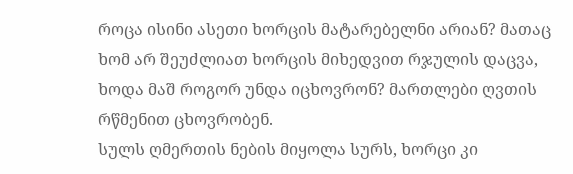როცა ისინი ასეთი ხორცის მატარებელნი არიან? მათაც ხომ არ შეუძლიათ ხორცის მიხედვით რჯულის დაცვა, ხოდა მაშ როგორ უნდა იცხოვრონ? მართლები ღვთის რწმენით ცხოვრობენ.
სულს ღმერთის ნების მიყოლა სურს, ხორცი კი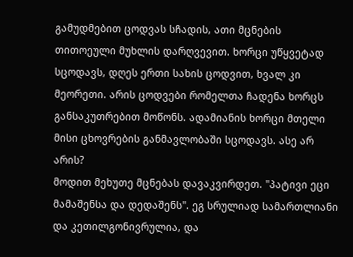გამუდმებით ცოდვას სჩადის, ათი მცნების თითოეული მუხლის დარღვევით. ხორცი უწყვეტად სცოდავს, დღეს ერთი სახის ცოდვით, ხვალ კი მეორეთი. არის ცოდვები რომელთა ჩადენა ხორცს განსაკუთრებით მოწონს. ადამიანის ხორცი მთელი მისი ცხოვრების განმავლობაში სცოდავს. ასე არ არის?
მოდით მეხუთე მცნებას დავაკვირდეთ. "პატივი ეცი მამაშენსა და დედაშენს". ეგ სრულიად სამართლიანი და კეთილგონივრულია, და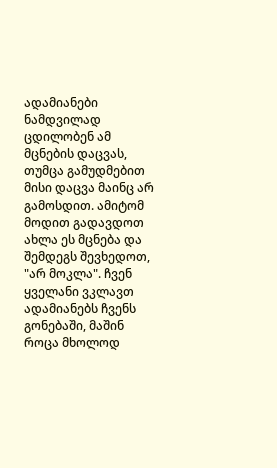ადამიანები ნამდვილად ცდილობენ ამ მცნების დაცვას, თუმცა გამუდმებით მისი დაცვა მაინც არ გამოსდით. ამიტომ მოდით გადავდოთ ახლა ეს მცნება და შემდეგს შევხედოთ, "არ მოკლა". ჩვენ ყველანი ვკლავთ ადამიანებს ჩვენს გონებაში, მაშინ როცა მხოლოდ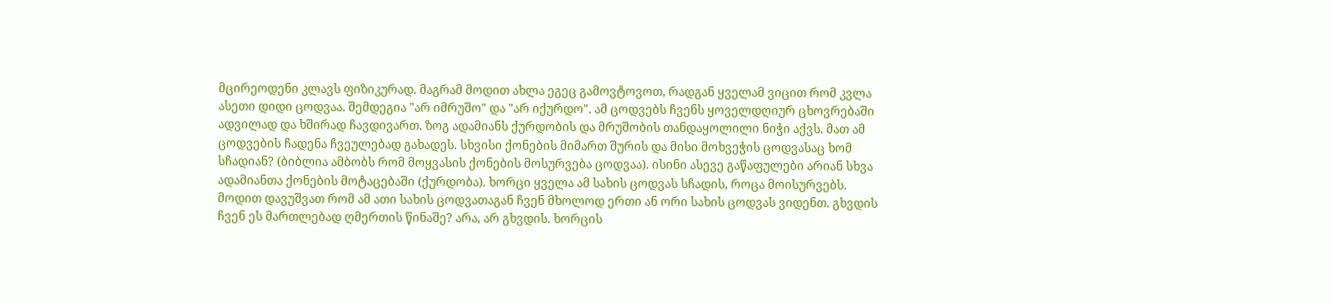მცირეოდენი კლავს ფიზიკურად. მაგრამ მოდით ახლა ეგეც გამოვტოვოთ, რადგან ყველამ ვიცით რომ კვლა ასეთი დიდი ცოდვაა. შემდეგია "არ იმრუშო" და "არ იქურდო". ამ ცოდვებს ჩვენს ყოველდღიურ ცხოვრებაში ადვილად და ხშირად ჩავდივართ. ზოგ ადამიანს ქურდობის და მრუშობის თანდაყოლილი ნიჭი აქვს. მათ ამ ცოდვების ჩადენა ჩვეულებად გახადეს. სხვისი ქონების მიმართ შურის და მისი მოხვეჭის ცოდვასაც ხომ სჩადიან? (ბიბლია ამბობს რომ მოყვასის ქონების მოსურვება ცოდვაა). ისინი ასევე გაწაფულები არიან სხვა ადამიანთა ქონების მოტაცებაში (ქურდობა). ხორცი ყველა ამ სახის ცოდვას სჩადის, როცა მოისურვებს.
მოდით დავუშვათ რომ ამ ათი სახის ცოდვათაგან ჩვენ მხოლოდ ერთი ან ორი სახის ცოდვას ვიდენთ. გხვდის ჩვენ ეს მართლებად ღმერთის წინაშე? არა, არ გხვდის. ხორცის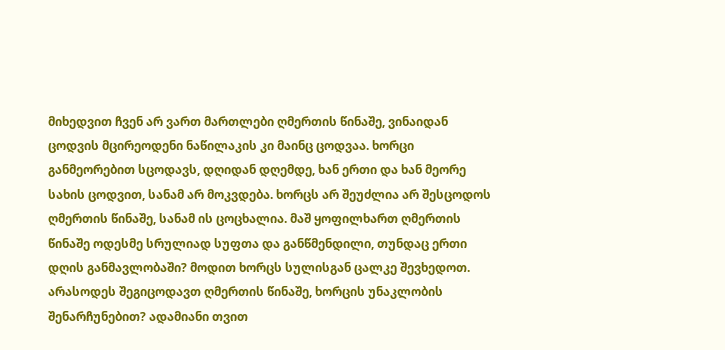მიხედვით ჩვენ არ ვართ მართლები ღმერთის წინაშე, ვინაიდან ცოდვის მცირეოდენი ნაწილაკის კი მაინც ცოდვაა. ხორცი განმეორებით სცოდავს, დღიდან დღემდე, ხან ერთი და ხან მეორე სახის ცოდვით, სანამ არ მოკვდება. ხორცს არ შეუძლია არ შესცოდოს ღმერთის წინაშე, სანამ ის ცოცხალია. მაშ ყოფილხართ ღმერთის წინაშე ოდესმე სრულიად სუფთა და განწმენდილი, თუნდაც ერთი დღის განმავლობაში? მოდით ხორცს სულისგან ცალკე შევხედოთ. არასოდეს შეგიცოდავთ ღმერთის წინაშე, ხორცის უნაკლობის შენარჩუნებით? ადამიანი თვით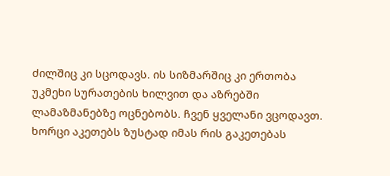ძილშიც კი სცოდავს. ის სიზმარშიც კი ერთობა უკმეხი სურათების ხილვით და აზრებში ლამაზმანებზე ოცნებობს. ჩვენ ყველანი ვცოდავთ.
ხორცი აკეთებს ზუსტად იმას რის გაკეთებას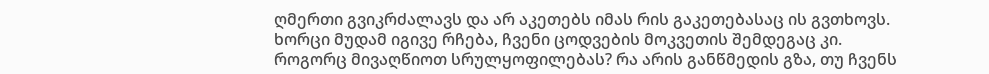ღმერთი გვიკრძალავს და არ აკეთებს იმას რის გაკეთებასაც ის გვთხოვს. ხორცი მუდამ იგივე რჩება, ჩვენი ცოდვების მოკვეთის შემდეგაც კი. როგორც მივაღწიოთ სრულყოფილებას? რა არის განწმედის გზა, თუ ჩვენს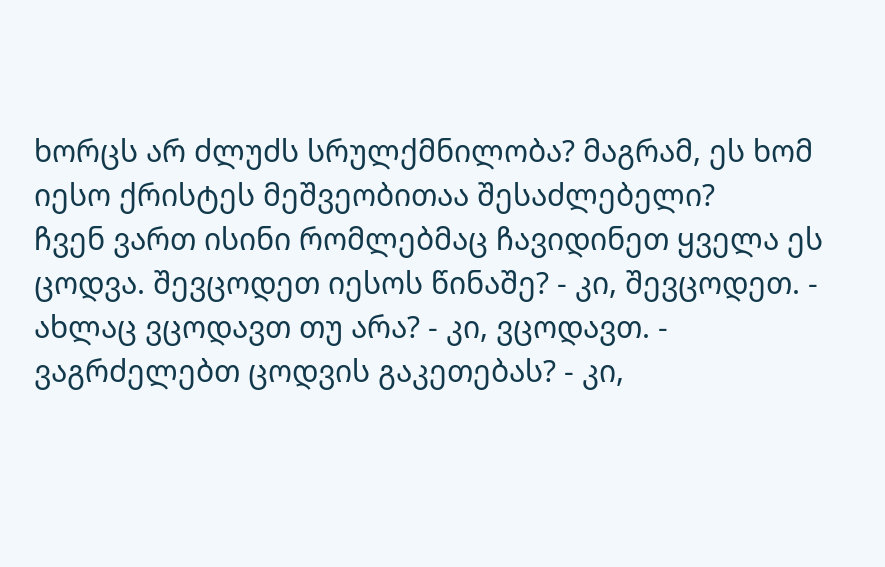ხორცს არ ძლუძს სრულქმნილობა? მაგრამ, ეს ხომ იესო ქრისტეს მეშვეობითაა შესაძლებელი?
ჩვენ ვართ ისინი რომლებმაც ჩავიდინეთ ყველა ეს ცოდვა. შევცოდეთ იესოს წინაშე? - კი, შევცოდეთ. - ახლაც ვცოდავთ თუ არა? - კი, ვცოდავთ. - ვაგრძელებთ ცოდვის გაკეთებას? - კი,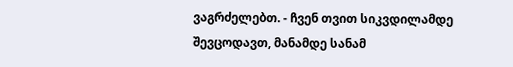ვაგრძელებთ. - ჩვენ თვით სიკვდილამდე შევცოდავთ, მანამდე სანამ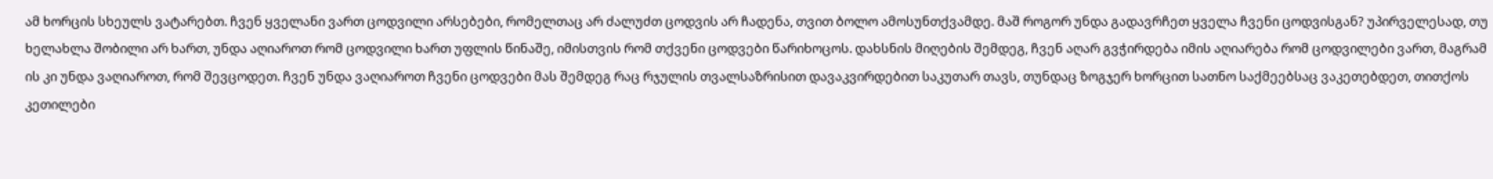ამ ხორცის სხეულს ვატარებთ. ჩვენ ყველანი ვართ ცოდვილი არსებები, რომელთაც არ ძალუძთ ცოდვის არ ჩადენა, თვით ბოლო ამოსუნთქვამდე. მაშ როგორ უნდა გადავრჩეთ ყველა ჩვენი ცოდვისგან? უპირველესად, თუ ხელახლა შობილი არ ხართ, უნდა აღიაროთ რომ ცოდვილი ხართ უფლის წინაშე, იმისთვის რომ თქვენი ცოდვები წარიხოცოს. დახსნის მიღების შემდეგ, ჩვენ აღარ გვჭირდება იმის აღიარება რომ ცოდვილები ვართ, მაგრამ ის კი უნდა ვაღიაროთ, რომ შევცოდეთ. ჩვენ უნდა ვაღიაროთ ჩვენი ცოდვები მას შემდეგ რაც რჯულის თვალსაზრისით დავაკვირდებით საკუთარ თავს, თუნდაც ზოგჯერ ხორცით სათნო საქმეებსაც ვაკეთებდეთ, თითქოს კეთილები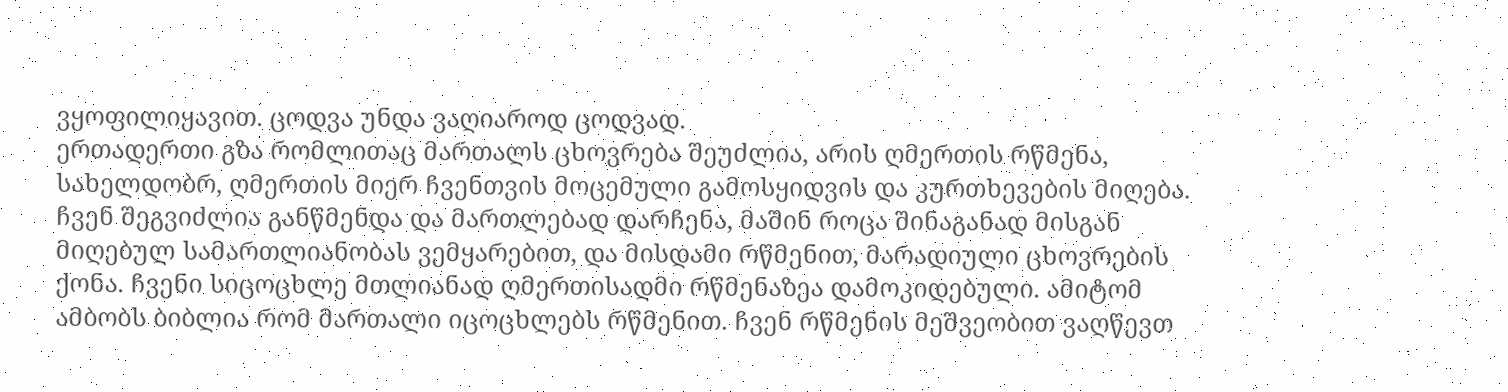ვყოფილიყავით. ცოდვა უნდა ვაღიაროდ ცოდვად.
ერთადერთი გზა რომლითაც მართალს ცხოვრება შეუძლია, არის ღმერთის რწმენა, სახელდობრ, ღმერთის მიერ ჩვენთვის მოცემული გამოსყიდვის და კურთხევების მიღება. ჩვენ შეგვიძლია განწმენდა და მართლებად დარჩენა, მაშინ როცა შინაგანად მისგან მიღებულ სამართლიანობას ვემყარებით, და მისდამი რწმენით, მარადიული ცხოვრების ქონა. ჩვენი სიცოცხლე მთლიანად ღმერთისადმი რწმენაზეა დამოკიდებული. ამიტომ ამბობს ბიბლია რომ მართალი იცოცხლებს რწმენით. ჩვენ რწმენის მეშვეობით ვაღწევთ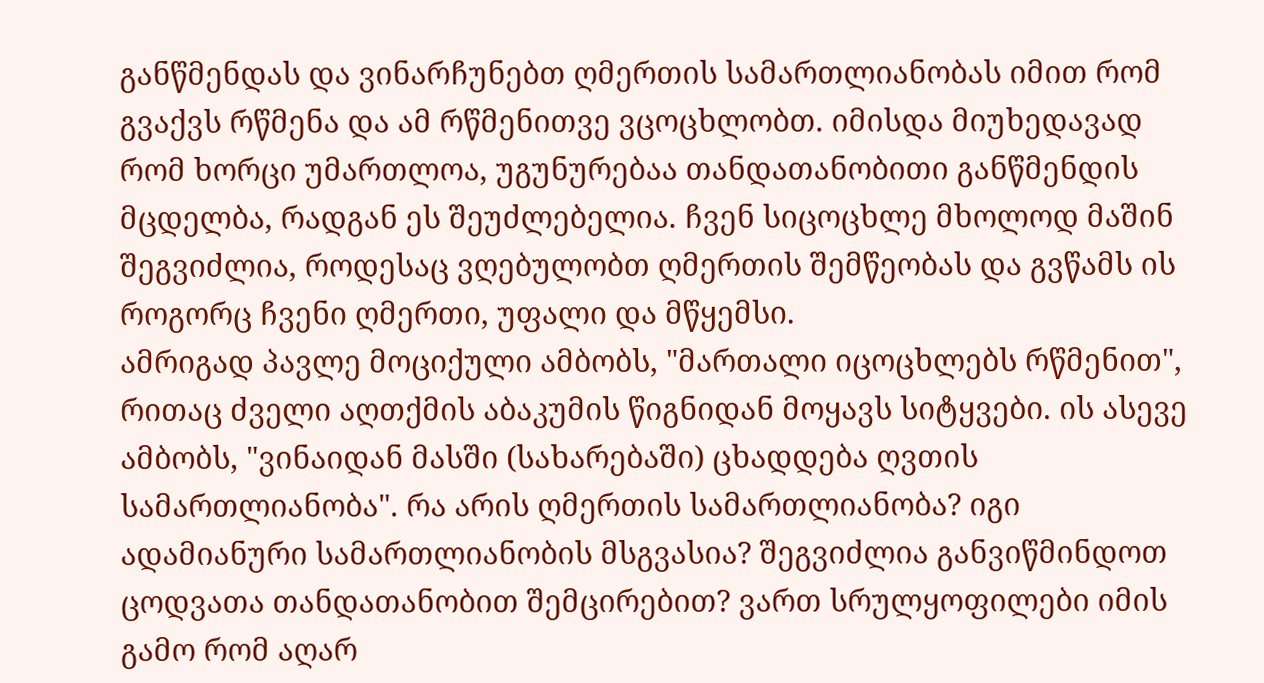განწმენდას და ვინარჩუნებთ ღმერთის სამართლიანობას იმით რომ გვაქვს რწმენა და ამ რწმენითვე ვცოცხლობთ. იმისდა მიუხედავად რომ ხორცი უმართლოა, უგუნურებაა თანდათანობითი განწმენდის მცდელბა, რადგან ეს შეუძლებელია. ჩვენ სიცოცხლე მხოლოდ მაშინ შეგვიძლია, როდესაც ვღებულობთ ღმერთის შემწეობას და გვწამს ის როგორც ჩვენი ღმერთი, უფალი და მწყემსი.
ამრიგად პავლე მოციქული ამბობს, "მართალი იცოცხლებს რწმენით", რითაც ძველი აღთქმის აბაკუმის წიგნიდან მოყავს სიტყვები. ის ასევე ამბობს, "ვინაიდან მასში (სახარებაში) ცხადდება ღვთის სამართლიანობა". რა არის ღმერთის სამართლიანობა? იგი ადამიანური სამართლიანობის მსგვასია? შეგვიძლია განვიწმინდოთ ცოდვათა თანდათანობით შემცირებით? ვართ სრულყოფილები იმის გამო რომ აღარ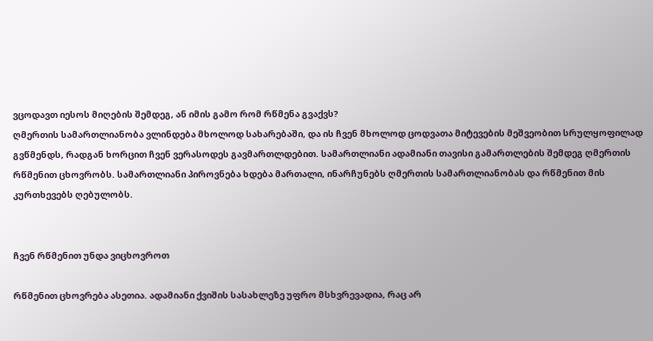ვცოდავთ იესოს მიღების შემდეგ, ან იმის გამო რომ რწმენა გვაქვს?
ღმერთის სამართლიანობა ვლინდება მხოლოდ სახარებაში, და ის ჩვენ მხოლოდ ცოდვათა მიტევების მეშვეობით სრულყოფილად გვწმენდს, რადგან ხორცით ჩვენ ვერასოდეს გავმართლდებით. სამართლიანი ადამიანი თავისი გამართლების შემდეგ ღმერთის რწმენით ცხოვრობს. სამართლიანი პიროვნება ხდება მართალი, ინარჩუნებს ღმერთის სამართლიანობას და რწმენით მის კურთხევებს ღებულობს.


ჩვენ რწმენით უნდა ვიცხოვროთ

რწმენით ცხოვრება ასეთია. ადამიანი ქვიშის სასახლეზე უფრო მსხვრევადია, რაც არ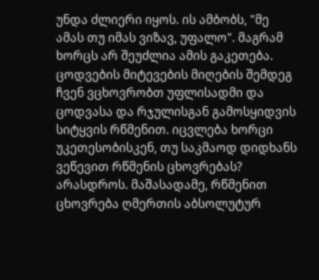უნდა ძლიერი იყოს. ის ამბობს, "მე ამას თუ იმას ვიზავ, უფალო". მაგრამ ხორცს არ შეუძლია ამის გაკეთება. ცოდვების მიტევების მიღების შემდეგ ჩვენ ვცხოვრობთ უფლისადმი და ცოდვასა და რჯულისგან გამოსყიდვის სიტყვის რწმენით. იცვლება ხორცი უკეთესობისკენ, თუ საკმაოდ დიდხანს ვეწევით რწმენის ცხოვრებას? არასდროს. მაშასადამე, რწმენით ცხოვრება ღმერთის აბსოლუტურ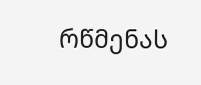რწმენას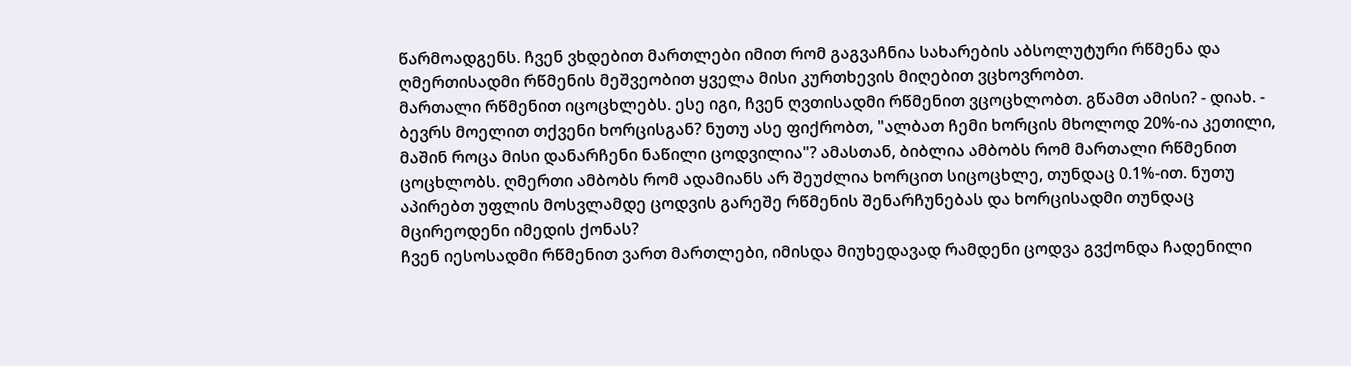წარმოადგენს. ჩვენ ვხდებით მართლები იმით რომ გაგვაჩნია სახარების აბსოლუტური რწმენა და ღმერთისადმი რწმენის მეშვეობით ყველა მისი კურთხევის მიღებით ვცხოვრობთ.
მართალი რწმენით იცოცხლებს. ესე იგი, ჩვენ ღვთისადმი რწმენით ვცოცხლობთ. გწამთ ამისი? - დიახ. - ბევრს მოელით თქვენი ხორცისგან? ნუთუ ასე ფიქრობთ, "ალბათ ჩემი ხორცის მხოლოდ 20%-ია კეთილი, მაშინ როცა მისი დანარჩენი ნაწილი ცოდვილია"? ამასთან, ბიბლია ამბობს რომ მართალი რწმენით ცოცხლობს. ღმერთი ამბობს რომ ადამიანს არ შეუძლია ხორცით სიცოცხლე, თუნდაც 0.1%-ით. ნუთუ აპირებთ უფლის მოსვლამდე ცოდვის გარეშე რწმენის შენარჩუნებას და ხორცისადმი თუნდაც მცირეოდენი იმედის ქონას?
ჩვენ იესოსადმი რწმენით ვართ მართლები, იმისდა მიუხედავად რამდენი ცოდვა გვქონდა ჩადენილი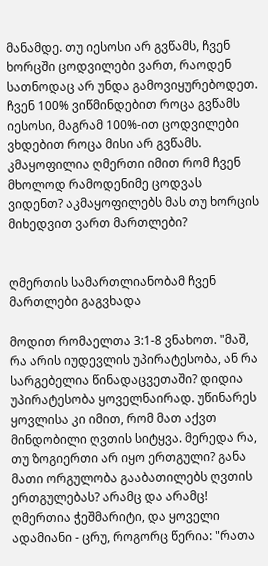მანამდე. თუ იესოსი არ გვწამს, ჩვენ ხორცში ცოდვილები ვართ, რაოდენ სათნოდაც არ უნდა გამოვიყურებოდეთ. ჩვენ 100% ვიწმინდებით როცა გვწამს იესოსი, მაგრამ 100%-ით ცოდვილები ვხდებით როცა მისი არ გვწამს. კმაყოფილია ღმერთი იმით რომ ჩვენ მხოლოდ რამოდენიმე ცოდვას ვიდენთ? აკმაყოფილებს მას თუ ხორცის მიხედვით ვართ მართლები?


ღმერთის სამართლიანობამ ჩვენ მართლები გაგვხადა

მოდით რომაელთა 3:1-8 ვნახოთ. "მაშ, რა არის იუდევლის უპირატესობა, ან რა სარგებელია წინადაცვეთაში? დიდია უპირატესობა ყოველნაირად. უწინარეს ყოვლისა კი იმით, რომ მათ აქვთ მინდობილი ღვთის სიტყვა. მერედა რა, თუ ზოგიერთი არ იყო ერთგული? განა მათი ორგულობა გააბათილებს ღვთის ერთგულებას? არამც და არამც! ღმერთია ჭეშმარიტი, და ყოველი ადამიანი - ცრუ, როგორც წერია: "რათა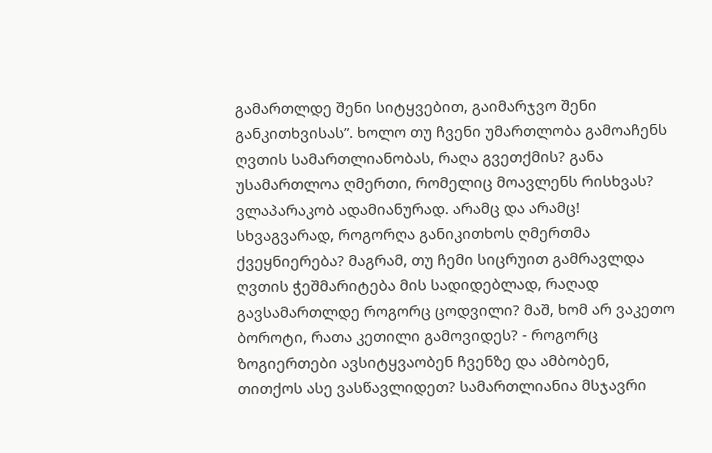გამართლდე შენი სიტყვებით, გაიმარჯვო შენი განკითხვისას”. ხოლო თუ ჩვენი უმართლობა გამოაჩენს ღვთის სამართლიანობას, რაღა გვეთქმის? განა უსამართლოა ღმერთი, რომელიც მოავლენს რისხვას? ვლაპარაკობ ადამიანურად. არამც და არამც! სხვაგვარად, როგორღა განიკითხოს ღმერთმა ქვეყნიერება? მაგრამ, თუ ჩემი სიცრუით გამრავლდა ღვთის ჭეშმარიტება მის სადიდებლად, რაღად გავსამართლდე როგორც ცოდვილი? მაშ, ხომ არ ვაკეთო ბოროტი, რათა კეთილი გამოვიდეს? - როგორც ზოგიერთები ავსიტყვაობენ ჩვენზე და ამბობენ, თითქოს ასე ვასწავლიდეთ? სამართლიანია მსჯავრი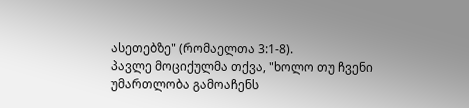ასეთებზე" (რომაელთა 3:1-8).
პავლე მოციქულმა თქვა, "ხოლო თუ ჩვენი უმართლობა გამოაჩენს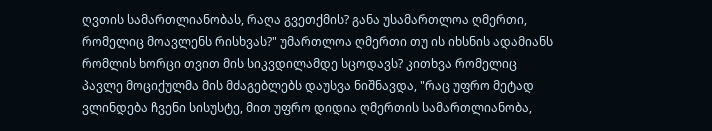ღვთის სამართლიანობას, რაღა გვეთქმის? განა უსამართლოა ღმერთი, რომელიც მოავლენს რისხვას?" უმართლოა ღმერთი თუ ის იხსნის ადამიანს რომლის ხორცი თვით მის სიკვდილამდე სცოდავს? კითხვა რომელიც პავლე მოციქულმა მის მძაგებლებს დაუსვა ნიშნავდა, "რაც უფრო მეტად ვლინდება ჩვენი სისუსტე, მით უფრო დიდია ღმერთის სამართლიანობა,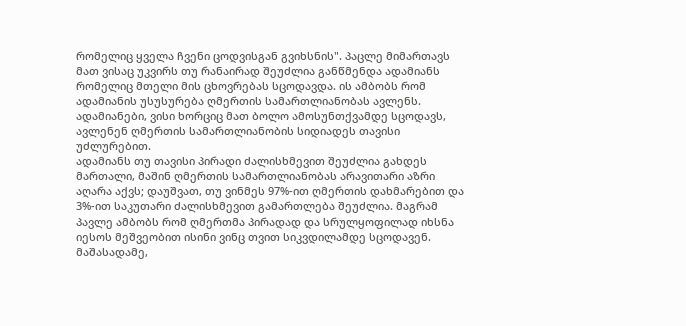რომელიც ყველა ჩვენი ცოდვისგან გვიხსნის". პაცლე მიმართავს მათ ვისაც უკვირს თუ რანაირად შეუძლია განწმენდა ადამიანს რომელიც მთელი მის ცხოვრებას სცოდავდა. ის ამბობს რომ ადამიანის უსუსურება ღმერთის სამართლიანობას ავლენს. ადამიანები, ვისი ხორციც მათ ბოლო ამოსუნთქვამდე სცოდავს, ავლენენ ღმერთის სამართლიანობის სიდიადეს თავისი უძლურებით.
ადამიანს თუ თავისი პირადი ძალისხმევით შეუძლია გახდეს მართალი, მაშინ ღმერთის სამართლიანობას არავითარი აზრი აღარა აქვს; დაუშვათ, თუ ვინმეს 97%-ით ღმერთის დახმარებით და 3%-ით საკუთარი ძალისხმევით გამართლება შეუძლია. მაგრამ პავლე ამბობს რომ ღმერთმა პირადად და სრულყოფილად იხსნა იესოს მეშვეობით ისინი ვინც თვით სიკვდილამდე სცოდავენ. მაშასადამე,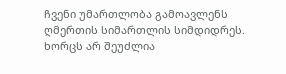ჩვენი უმართლობა გამოავლენს ღმერთის სიმართლის სიმდიდრეს. ხორცს არ შეუძლია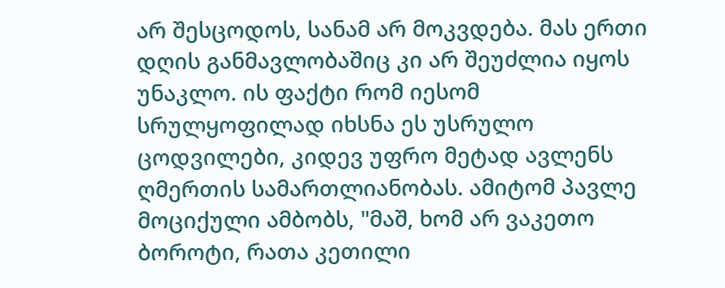არ შესცოდოს, სანამ არ მოკვდება. მას ერთი დღის განმავლობაშიც კი არ შეუძლია იყოს უნაკლო. ის ფაქტი რომ იესომ სრულყოფილად იხსნა ეს უსრულო ცოდვილები, კიდევ უფრო მეტად ავლენს ღმერთის სამართლიანობას. ამიტომ პავლე მოციქული ამბობს, "მაშ, ხომ არ ვაკეთო ბოროტი, რათა კეთილი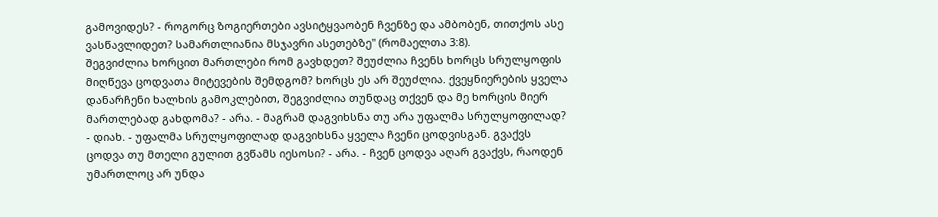გამოვიდეს? - როგორც ზოგიერთები ავსიტყვაობენ ჩვენზე და ამბობენ, თითქოს ასე ვასწავლიდეთ? სამართლიანია მსჯავრი ასეთებზე" (რომაელთა 3:8).
შეგვიძლია ხორცით მართლები რომ გავხდეთ? შეუძლია ჩვენს ხორცს სრულყოფის მიღწევა ცოდვათა მიტევების შემდგომ? ხორცს ეს არ შეუძლია. ქვეყნიერების ყველა დანარჩენი ხალხის გამოკლებით, შეგვიძლია თუნდაც თქვენ და მე ხორცის მიერ მართლებად გახდომა? - არა. - მაგრამ დაგვიხსნა თუ არა უფალმა სრულყოფილად? - დიახ. - უფალმა სრულყოფილად დაგვიხსნა ყველა ჩვენი ცოდვისგან. გვაქვს ცოდვა თუ მთელი გულით გვწამს იესოსი? - არა. - ჩვენ ცოდვა აღარ გვაქვს, რაოდენ უმართლოც არ უნდა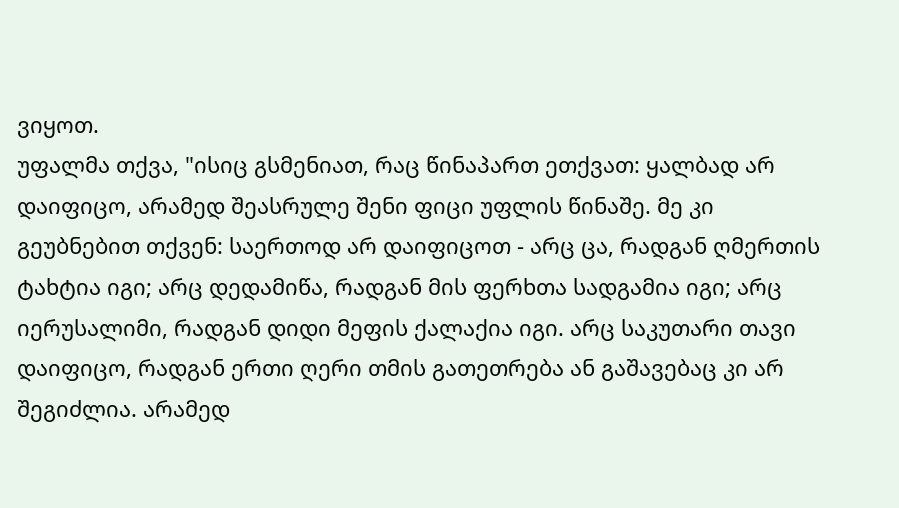ვიყოთ.
უფალმა თქვა, "ისიც გსმენიათ, რაც წინაპართ ეთქვათ: ყალბად არ დაიფიცო, არამედ შეასრულე შენი ფიცი უფლის წინაშე. მე კი გეუბნებით თქვენ: საერთოდ არ დაიფიცოთ - არც ცა, რადგან ღმერთის ტახტია იგი; არც დედამიწა, რადგან მის ფერხთა სადგამია იგი; არც იერუსალიმი, რადგან დიდი მეფის ქალაქია იგი. არც საკუთარი თავი დაიფიცო, რადგან ერთი ღერი თმის გათეთრება ან გაშავებაც კი არ შეგიძლია. არამედ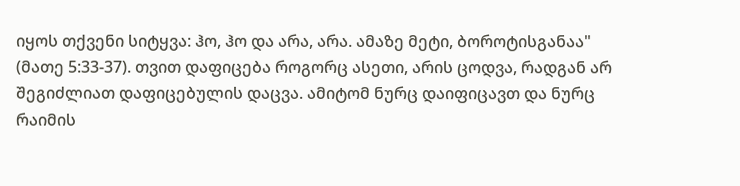იყოს თქვენი სიტყვა: ჰო, ჰო და არა, არა. ამაზე მეტი, ბოროტისგანაა" (მათე 5:33-37). თვით დაფიცება როგორც ასეთი, არის ცოდვა, რადგან არ შეგიძლიათ დაფიცებულის დაცვა. ამიტომ ნურც დაიფიცავთ და ნურც რაიმის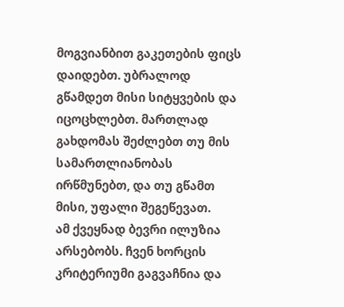მოგვიანბით გაკეთების ფიცს დაიდებთ. უბრალოდ გწამდეთ მისი სიტყვების და იცოცხლებთ. მართლად გახდომას შეძლებთ თუ მის სამართლიანობას ირწმუნებთ, და თუ გწამთ მისი, უფალი შეგეწევათ.
ამ ქვეყნად ბევრი ილუზია არსებობს. ჩვენ ხორცის კრიტერიუმი გაგვაჩნია და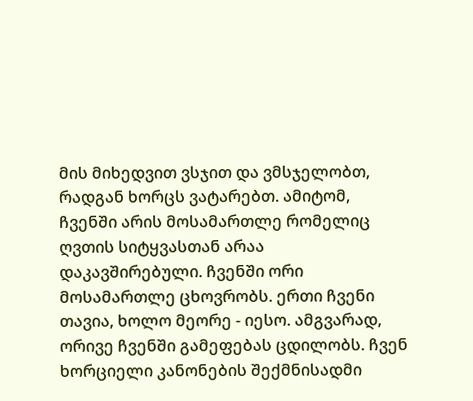მის მიხედვით ვსჯით და ვმსჯელობთ, რადგან ხორცს ვატარებთ. ამიტომ, ჩვენში არის მოსამართლე რომელიც ღვთის სიტყვასთან არაა დაკავშირებული. ჩვენში ორი მოსამართლე ცხოვრობს. ერთი ჩვენი თავია, ხოლო მეორე - იესო. ამგვარად, ორივე ჩვენში გამეფებას ცდილობს. ჩვენ ხორციელი კანონების შექმნისადმი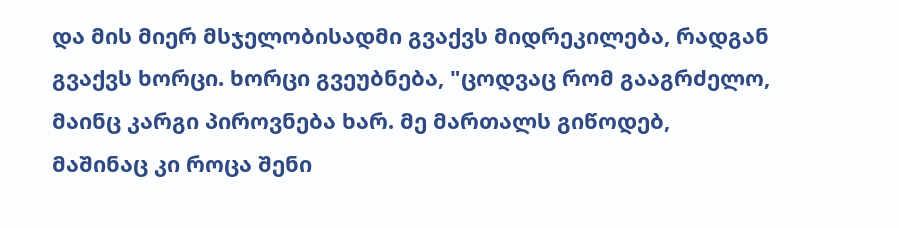და მის მიერ მსჯელობისადმი გვაქვს მიდრეკილება, რადგან გვაქვს ხორცი. ხორცი გვეუბნება, "ცოდვაც რომ გააგრძელო, მაინც კარგი პიროვნება ხარ. მე მართალს გიწოდებ, მაშინაც კი როცა შენი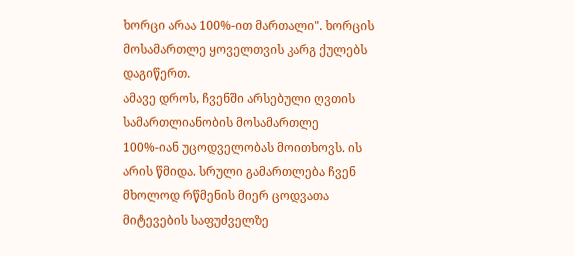ხორცი არაა 100%-ით მართალი". ხორცის მოსამართლე ყოველთვის კარგ ქულებს დაგიწერთ.
ამავე დროს, ჩვენში არსებული ღვთის სამართლიანობის მოსამართლე 100%-იან უცოდველობას მოითხოვს. ის არის წმიდა. სრული გამართლება ჩვენ მხოლოდ რწმენის მიერ ცოდვათა მიტევების საფუძველზე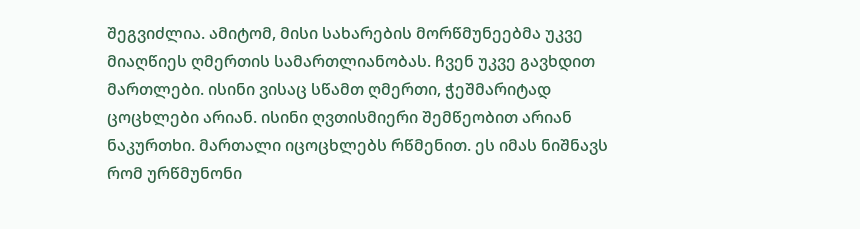შეგვიძლია. ამიტომ, მისი სახარების მორწმუნეებმა უკვე მიაღწიეს ღმერთის სამართლიანობას. ჩვენ უკვე გავხდით მართლები. ისინი ვისაც სწამთ ღმერთი, ჭეშმარიტად ცოცხლები არიან. ისინი ღვთისმიერი შემწეობით არიან ნაკურთხი. მართალი იცოცხლებს რწმენით. ეს იმას ნიშნავს რომ ურწმუნონი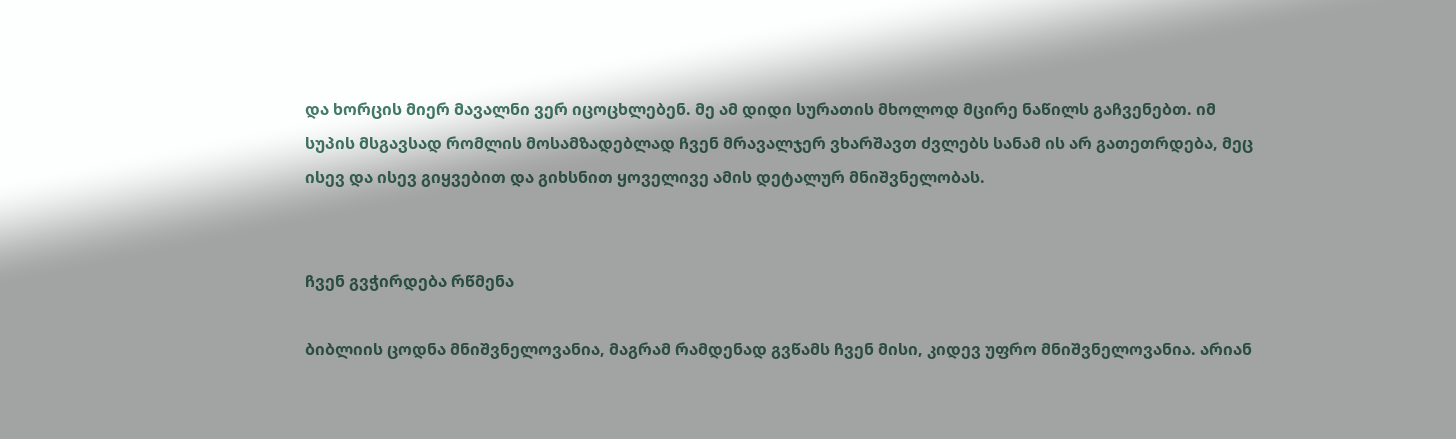და ხორცის მიერ მავალნი ვერ იცოცხლებენ. მე ამ დიდი სურათის მხოლოდ მცირე ნაწილს გაჩვენებთ. იმ სუპის მსგავსად რომლის მოსამზადებლად ჩვენ მრავალჯერ ვხარშავთ ძვლებს სანამ ის არ გათეთრდება, მეც ისევ და ისევ გიყვებით და გიხსნით ყოველივე ამის დეტალურ მნიშვნელობას.


ჩვენ გვჭირდება რწმენა

ბიბლიის ცოდნა მნიშვნელოვანია, მაგრამ რამდენად გვწამს ჩვენ მისი, კიდევ უფრო მნიშვნელოვანია. არიან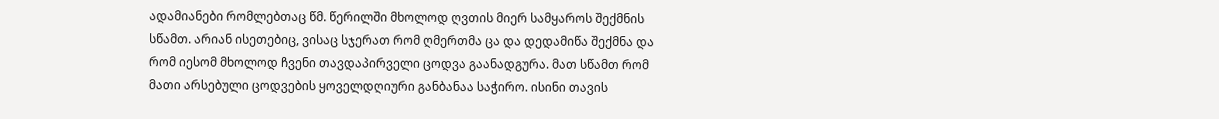ადამიანები რომლებთაც წმ. წერილში მხოლოდ ღვთის მიერ სამყაროს შექმნის სწამთ. არიან ისეთებიც, ვისაც სჯერათ რომ ღმერთმა ცა და დედამიწა შექმნა და რომ იესომ მხოლოდ ჩვენი თავდაპირველი ცოდვა გაანადგურა. მათ სწამთ რომ მათი არსებული ცოდვების ყოველდღიური განბანაა საჭირო. ისინი თავის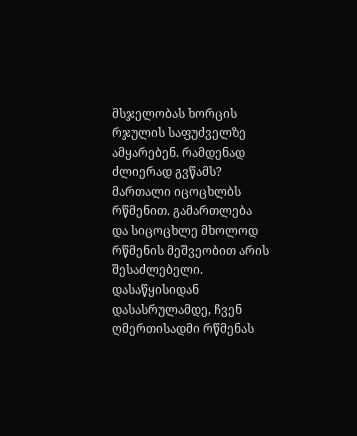მსჯელობას ხორცის რჯულის საფუძველზე ამყარებენ. რამდენად ძლიერად გვწამს? მართალი იცოცხლბს რწმენით. გამართლება და სიცოცხლე მხოლოდ რწმენის მეშვეობით არის შესაძლებელი. დასაწყისიდან დასასრულამდე, ჩვენ ღმერთისადმი რწმენას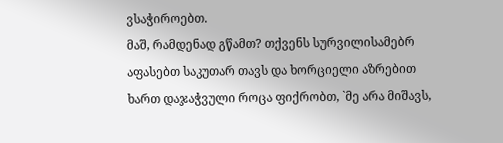ვსაჭიროებთ.
მაშ, რამდენად გწამთ? თქვენს სურვილისამებრ აფასებთ საკუთარ თავს და ხორციელი აზრებით ხართ დაჯაჭვული როცა ფიქრობთ, `მე არა მიშავს,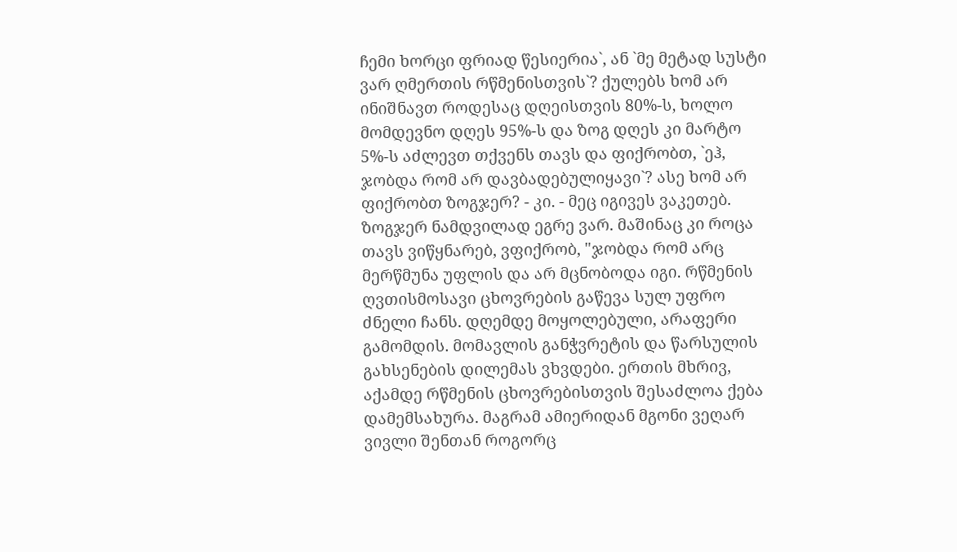ჩემი ხორცი ფრიად წესიერია`, ან `მე მეტად სუსტი ვარ ღმერთის რწმენისთვის`? ქულებს ხომ არ ინიშნავთ როდესაც დღეისთვის 80%-ს, ხოლო მომდევნო დღეს 95%-ს და ზოგ დღეს კი მარტო 5%-ს აძლევთ თქვენს თავს და ფიქრობთ, `ეჰ, ჯობდა რომ არ დავბადებულიყავი`? ასე ხომ არ ფიქრობთ ზოგჯერ? - კი. - მეც იგივეს ვაკეთებ.
ზოგჯერ ნამდვილად ეგრე ვარ. მაშინაც კი როცა თავს ვიწყნარებ, ვფიქრობ, "ჯობდა რომ არც მერწმუნა უფლის და არ მცნობოდა იგი. რწმენის ღვთისმოსავი ცხოვრების გაწევა სულ უფრო ძნელი ჩანს. დღემდე მოყოლებული, არაფერი გამომდის. მომავლის განჭვრეტის და წარსულის გახსენების დილემას ვხვდები. ერთის მხრივ, აქამდე რწმენის ცხოვრებისთვის შესაძლოა ქება დამემსახურა. მაგრამ ამიერიდან მგონი ვეღარ ვივლი შენთან როგორც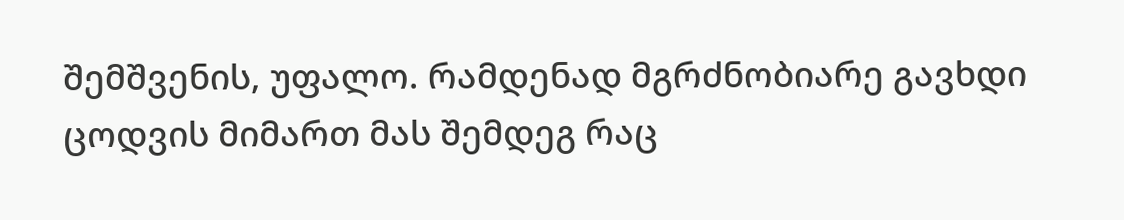შემშვენის, უფალო. რამდენად მგრძნობიარე გავხდი ცოდვის მიმართ მას შემდეგ რაც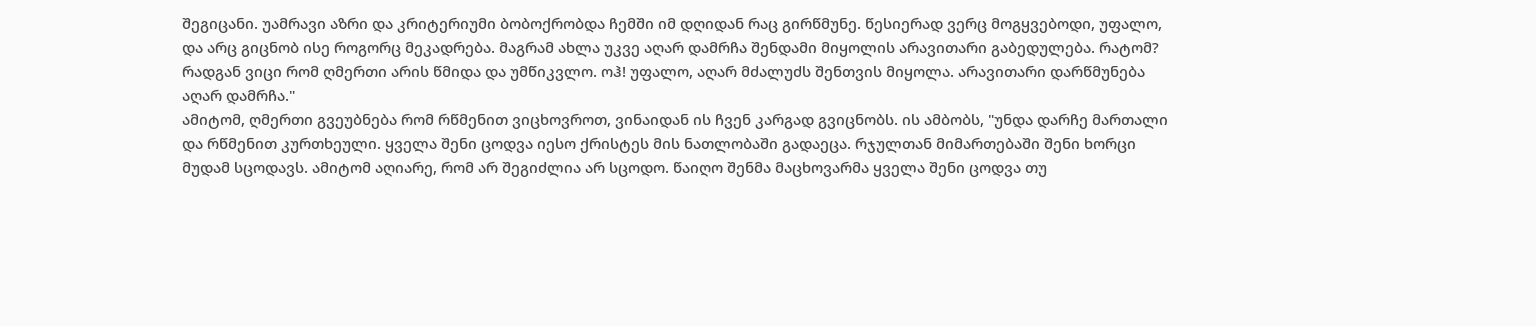შეგიცანი. უამრავი აზრი და კრიტერიუმი ბობოქრობდა ჩემში იმ დღიდან რაც გირწმუნე. წესიერად ვერც მოგყვებოდი, უფალო, და არც გიცნობ ისე როგორც მეკადრება. მაგრამ ახლა უკვე აღარ დამრჩა შენდამი მიყოლის არავითარი გაბედულება. რატომ? რადგან ვიცი რომ ღმერთი არის წმიდა და უმწიკვლო. ოჰ! უფალო, აღარ მძალუძს შენთვის მიყოლა. არავითარი დარწმუნება აღარ დამრჩა."
ამიტომ, ღმერთი გვეუბნება რომ რწმენით ვიცხოვროთ, ვინაიდან ის ჩვენ კარგად გვიცნობს. ის ამბობს, "უნდა დარჩე მართალი და რწმენით კურთხეული. ყველა შენი ცოდვა იესო ქრისტეს მის ნათლობაში გადაეცა. რჯულთან მიმართებაში შენი ხორცი მუდამ სცოდავს. ამიტომ აღიარე, რომ არ შეგიძლია არ სცოდო. წაიღო შენმა მაცხოვარმა ყველა შენი ცოდვა თუ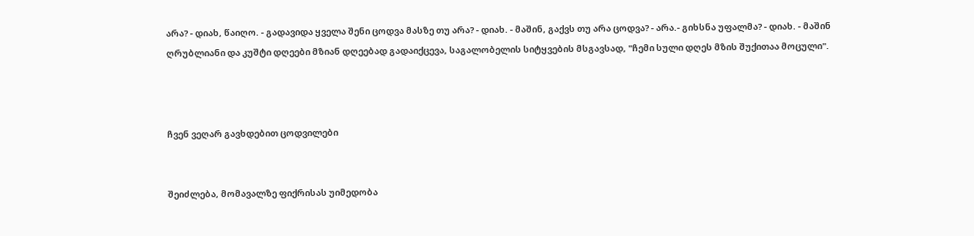არა? - დიახ, წაიღო. - გადავიდა ყველა შენი ცოდვა მასზე თუ არა? - დიახ. - მაშინ, გაქვს თუ არა ცოდვა? - არა.- გიხსნა უფალმა? - დიახ. - მაშინ ღრუბლიანი და კუშტი დღეები მზიან დღეებად გადაიქცევა, საგალობელის სიტყვების მსგავსად, "ჩემი სული დღეს მზის შუქითაა მოცული".



ჩვენ ვეღარ გავხდებით ცოდვილები


შეიძლება, მომავალზე ფიქრისას უიმედობა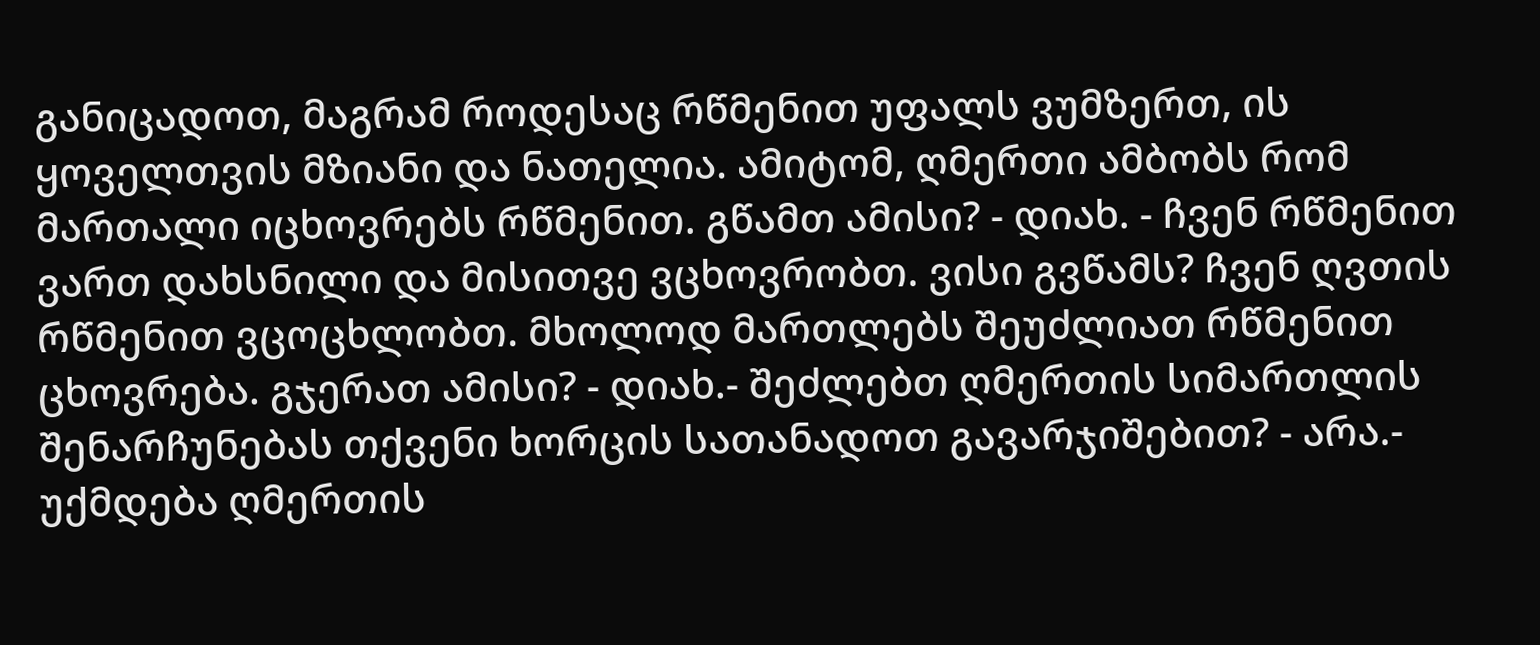განიცადოთ, მაგრამ როდესაც რწმენით უფალს ვუმზერთ, ის ყოველთვის მზიანი და ნათელია. ამიტომ, ღმერთი ამბობს რომ მართალი იცხოვრებს რწმენით. გწამთ ამისი? - დიახ. - ჩვენ რწმენით ვართ დახსნილი და მისითვე ვცხოვრობთ. ვისი გვწამს? ჩვენ ღვთის რწმენით ვცოცხლობთ. მხოლოდ მართლებს შეუძლიათ რწმენით ცხოვრება. გჯერათ ამისი? - დიახ.- შეძლებთ ღმერთის სიმართლის შენარჩუნებას თქვენი ხორცის სათანადოთ გავარჯიშებით? - არა.- უქმდება ღმერთის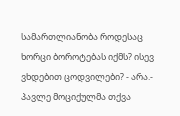სამართლიანობა როდესაც ხორცი ბოროტებას იქმს? ისევ ვხდებით ცოდვილები? - არა.-
პავლე მოციქულმა თქვა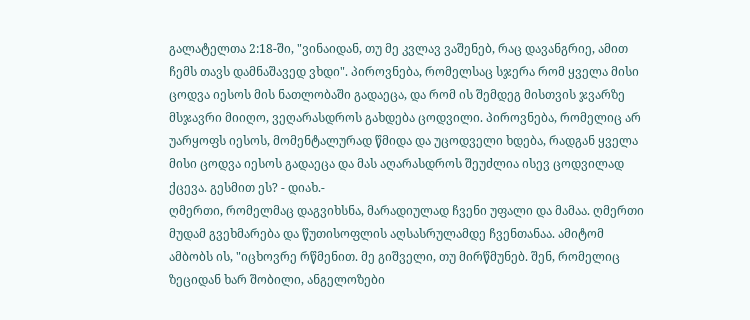გალატელთა 2:18-ში, "ვინაიდან, თუ მე კვლავ ვაშენებ, რაც დავანგრიე, ამით ჩემს თავს დამნაშავედ ვხდი". პიროვნება, რომელსაც სჯერა რომ ყველა მისი ცოდვა იესოს მის ნათლობაში გადაეცა, და რომ ის შემდეგ მისთვის ჯვარზე მსჯავრი მიიღო, ვეღარასდროს გახდება ცოდვილი. პიროვნება, რომელიც არ უარყოფს იესოს, მომენტალურად წმიდა და უცოდველი ხდება, რადგან ყველა მისი ცოდვა იესოს გადაეცა და მას აღარასდროს შეუძლია ისევ ცოდვილად ქცევა. გესმით ეს? - დიახ.-
ღმერთი, რომელმაც დაგვიხსნა, მარადიულად ჩვენი უფალი და მამაა. ღმერთი მუდამ გვეხმარება და წუთისოფლის აღსასრულამდე ჩვენთანაა. ამიტომ ამბობს ის, "იცხოვრე რწმენით. მე გიშველი, თუ მირწმუნებ. შენ, რომელიც ზეციდან ხარ შობილი, ანგელოზები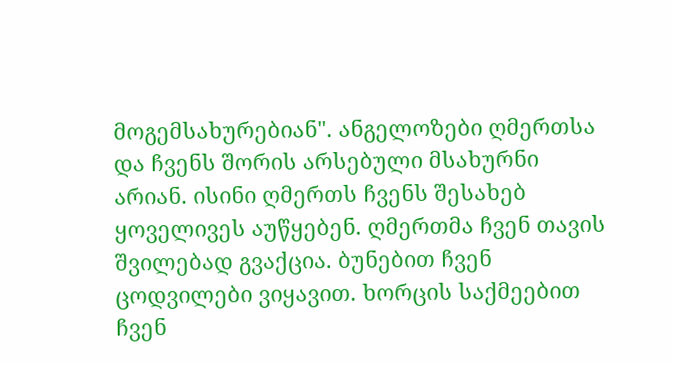მოგემსახურებიან". ანგელოზები ღმერთსა და ჩვენს შორის არსებული მსახურნი არიან. ისინი ღმერთს ჩვენს შესახებ ყოველივეს აუწყებენ. ღმერთმა ჩვენ თავის შვილებად გვაქცია. ბუნებით ჩვენ ცოდვილები ვიყავით. ხორცის საქმეებით ჩვენ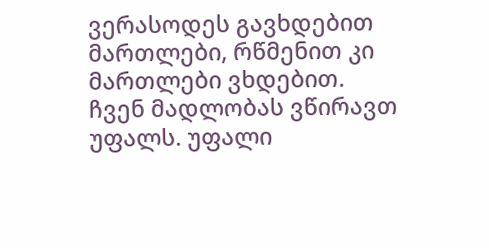ვერასოდეს გავხდებით მართლები, რწმენით კი მართლები ვხდებით.
ჩვენ მადლობას ვწირავთ უფალს. უფალი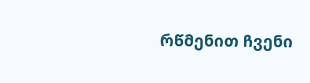რწმენით ჩვენი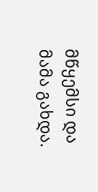მწყემსი და მამა გახდა.